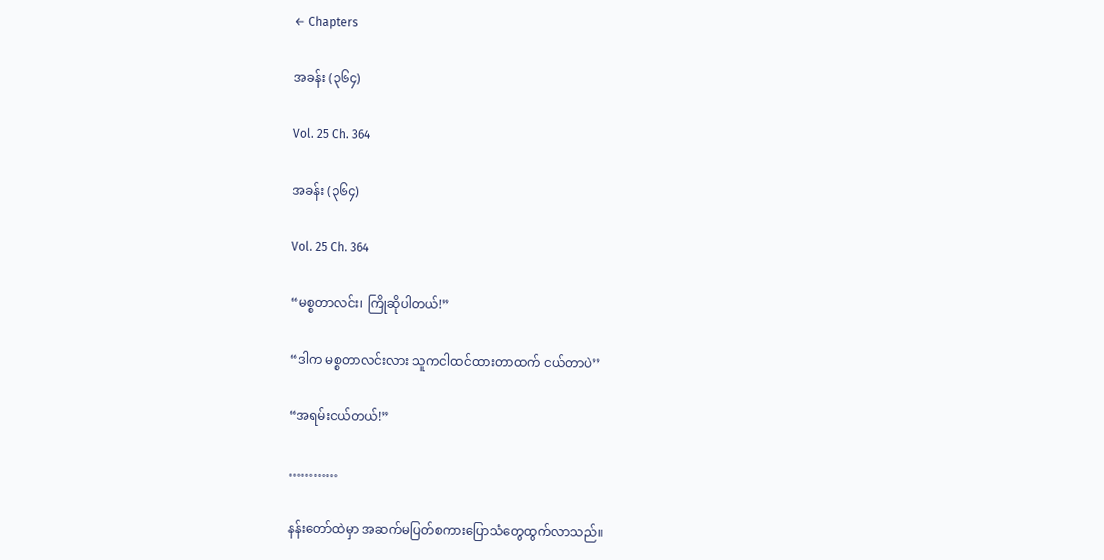← Chapters

အခန်း (၃၆၄)

Vol. 25 Ch. 364

အခန်း (၃၆၄)

Vol. 25 Ch. 364

“မစ္စတာလင်း၊ ကြိုဆိုပါတယ်!”

“ဒါက မစ္စတာလင်းလား သူကငါထင်ထားတာထက် ငယ်တာပဲ’’

“အရမ်းငယ်တယ်!”

…………

နန်းတော်ထဲမှာ အဆက်မပြတ်စကားပြောသံတွေထွက်လာသည်။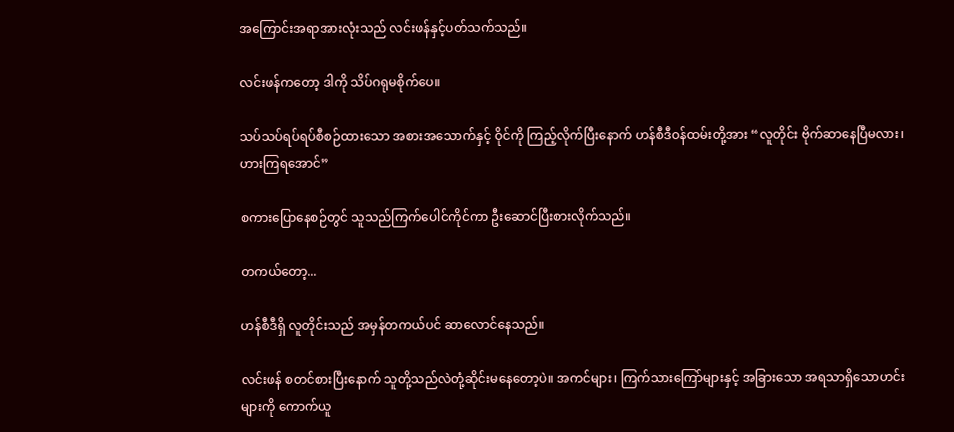အကြောင်းအရာအားလုံးသည် လင်းဖန်နှင့်ပတ်သက်သည်။

လင်းဖန်ကတော့ ဒါကို သိပ်ဂရုမစိုက်ပေ။

သပ်သပ်ရပ်ရပ်စီစဉ်ထားသော အစားအသောက်နှင့် ဝိုင်ကို ကြည့်လိုက်ပြီးနောက် ဟန်စီဒီဝန်ထမ်းတို့အား “လူတိုင်း ဗိုက်ဆာနေပြီမလား၊ဟားကြရအောင်”

စကားပြောနေစဉ်တွင် သူသည်ကြက်ပေါင်ကိုင်ကာ ဦးဆောင်ပြီးစားလိုက်သည်။

တကယ်တော့...

ဟန်စီဒီရှိ လူတိုင်းသည် အမှန်တကယ်ပင် ဆာလောင်နေသည်။

လင်းဖန် စတင်စားပြီးနောက် သူတို့သည်လဲတုံ့ဆိုင်းမနေတော့ပဲ။ အကင်များ၊ ကြက်သားကြော်များနှင့် အခြားသော အရသာရှိသောဟင်းများကို ကောက်ယူ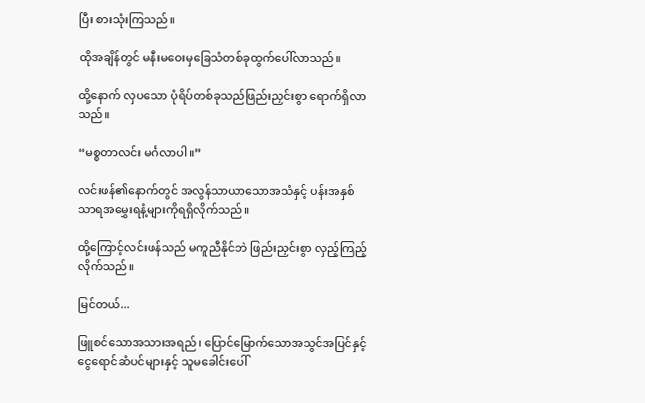ပြီး စားသုံးကြသည်။

ထိုအချိန်တွင် မနီးမဝေးမှခြေသံတစ်ခုထွက်ပေါ်လာသည်။

ထို့နောက် လှပသော ပုံရိပ်တစ်ခုသည်ဖြည်းညှင်းစွာ ရောက်ရှိလာသည်။

“မစ္စတာလင်း မင်္ဂလာပါ။”

လင်းဖန်၏နောက်တွင် အလွန်သာယာသောအသံနှင့် ပန်းအနှစ်သာရအမွှေးရနံ့များကိုရရှိလိုက်သည်။

ထို့ကြောင့်လင်းဖန်သည် မကူညီနိုင်ဘဲ ဖြည်းညှင်းစွာ လှည့်ကြည့်လိုက်သည်။

မြင်တယ်...

ဖြူစင်သောအသားအရည်၊ ပြောင်မြောက်သောအသွင်အပြင်နှင့် ငွေရောင်ဆံပင်များနှင့် သူမခေါင်းပေါ်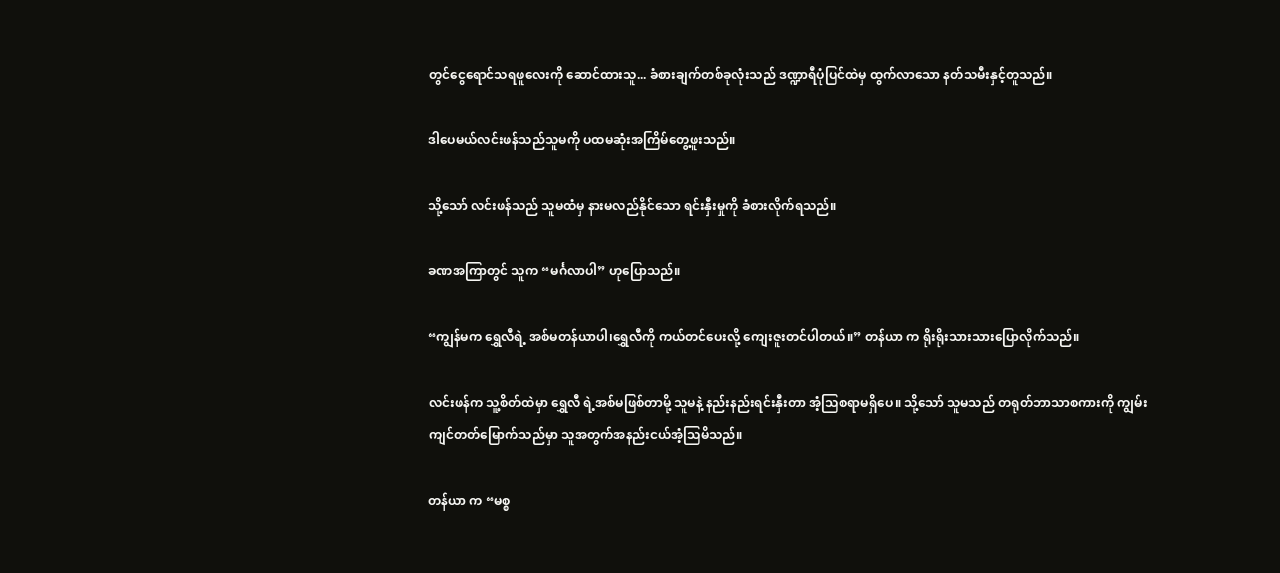တွင်ငွေရောင်သရဖူလေးကို ဆောင်ထားသူ... ခံစားချက်တစ်ခုလုံးသည် ဒဏ္ဍာရီပုံပြင်ထဲမှ ထွက်လာသော နတ်သမီးနှင့်တူသည်။

ဒါပေမယ်လင်းဖန်သည်သူမကို ပထမဆုံးအကြိမ်တွေ့ဖူးသည်။

သို့သော် လင်းဖန်သည် သူမထံမှ နားမလည်နိုင်သော ရင်းနှီးမှုကို ခံစားလိုက်ရသည်။

ခဏအကြာတွင် သူက “မင်္ဂလာပါ” ဟုပြောသည်။

“ကျွန်မက ရွှေလီရဲ့ အစ်မတန်ယာပါ၊ရွှေလီကို ကယ်တင်ပေးလို့ ကျေးဇူးတင်ပါတယ်။” တန်ယာ က ရိုးရိုးသားသားပြောလိုက်သည်။

လင်းဖန်က သူ့စိတ်ထဲမှာ ရွှေလီ ရဲ့အစ်မဖြစ်တာမို့ သူမနဲ့ နည်းနည်းရင်းနှီးတာ အံ့သြစရာမရှိပေ။ သို့သော် သူမသည် တရုတ်ဘာသာစကားကို ကျွမ်းကျင်တတ်မြောက်သည်မှာ သူအတွက်အနည်းငယ်အံ့သြမိသည်။

တန်ယာ က “မစ္စ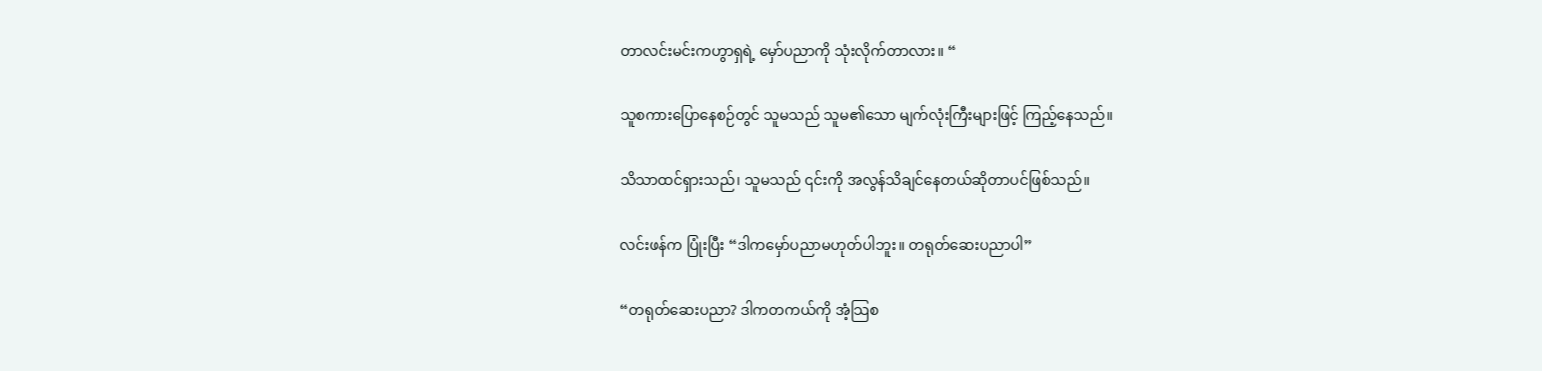တာလင်းမင်းကဟွာရှရဲ့ မှော်ပညာကို သုံးလိုက်တာလား။ “

သူစကားပြောနေစဉ်တွင် သူမသည် သူမ၏သော မျက်လုံးကြီးများဖြင့် ကြည့်နေသည်။

သိသာထင်ရှားသည်၊ သူမသည် ၎င်းကို အလွန်သိချင်နေတယ်ဆိုတာပင်ဖြစ်သည်။

လင်းဖန်က ပြုံးပြီး “ဒါကမှော်ပညာမဟုတ်ပါဘူး။ တရုတ်ဆေးပညာပါ”

“တရုတ်ဆေးပညာ? ဒါကတကယ်ကို အံ့သြစ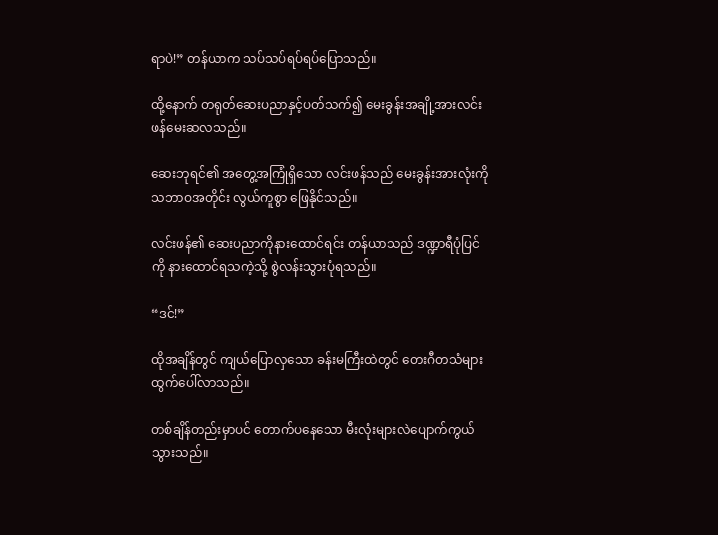ရာပဲ!” တန်ယာက သပ်သပ်ရပ်ရပ်ပြောသည်။

ထို့နောက် တရုတ်ဆေးပညာနှင့်ပတ်သက်၍ မေးခွန်းအချို့အားလင်းဖန်မေးဆလသည်။

ဆေးဘုရင်၏ အတွေ့အကြုံရှိသော လင်းဖန်သည် မေးခွန်းအားလုံးကို သဘာဝအတိုင်း လွယ်ကူစွာ ဖြေနိုင်သည်။

လင်းဖန်၏ ဆေးပညာကိုနားထောင်ရင်း တန်ယာသည် ဒဏ္ဍာရီပုံပြင်ကို နားထောင်ရသကဲ့သို့ စွဲလန်းသွားပုံရသည်။

“ဒင်!”

ထိုအချိန်တွင် ကျယ်ပြောလှသော ခန်းမကြီးထဲတွင် တေးဂီတသံများ ထွက်ပေါ်လာသည်။

တစ်ချိန်တည်းမှာပင် တောက်ပနေသော မီးလုံးများလဲပျောက်ကွယ်သွားသည်။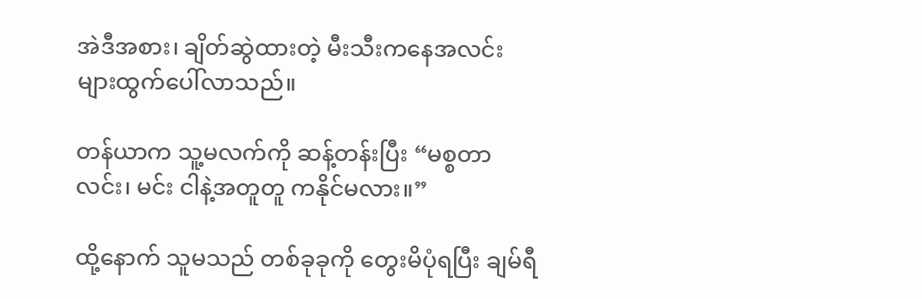အဲဒီအစား၊ ချိတ်ဆွဲထားတဲ့ မီးသီးကနေအလင်းများထွက်ပေါ်လာသည်။

တန်ယာက သူ့မလက်ကို ဆန့်တန်းပြီး “မစ္စတာလင်း၊ မင်း ငါနဲ့အတူတူ ကနိုင်မလား။”

ထို့နောက် သူမသည် တစ်ခုခုကို တွေးမိပုံရပြီး ချမ်ရီ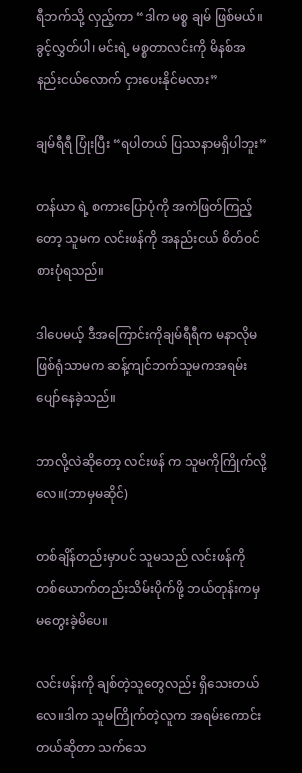ရီဘက်သို့ လှည့်ကာ “ဒါက မစ္စ ချမ် ဖြစ်မယ်။ခွင့်လွှတ်ပါ၊ မင်းရဲ့ မစ္စတာလင်းကို မိနစ်အနည်းငယ်လောက် ငှားပေးနိုင်မလား”

ချမ်ရီရီ ပြုံးပြီး “ရပါတယ် ပြဿနာမရှိပါဘူး”

တန်ယာ ရဲ့ စကားပြောပုံကို အကဲဖြတ်ကြည့်တော့ သူမက လင်းဖန်ကို အနည်းငယ် စိတ်ဝင်စားပုံရသည်။

ဒါပေမယ့် ဒီအကြောင်းကိုချမ်ရီရီက မနာလိုမဖြစ်ရုံသာမက ဆန့်ကျင်ဘက်သူမကအရမ်းပျော်နေခဲ့သည်။

ဘာလို့လဲဆိုတော့ လင်းဖန် က သူမကိုကြိုက်လို့လေ။(ဘာမှမဆိုင်)

တစ်ချိန်တည်းမှာပင် သူမသည် လင်းဖန်ကို တစ်ယောက်တည်းသိမ်းပိုက်ဖို့ ဘယ်တုန်းကမှ မတွေးခဲ့မိပေ။

လင်းဖန်းကို ချစ်တဲ့သူတွေလည်း ရှိသေးတယ်လေ။ဒါက သူမကြိုက်တဲ့လူက အရမ်းကောင်းတယ်ဆိုတာ သက်သေ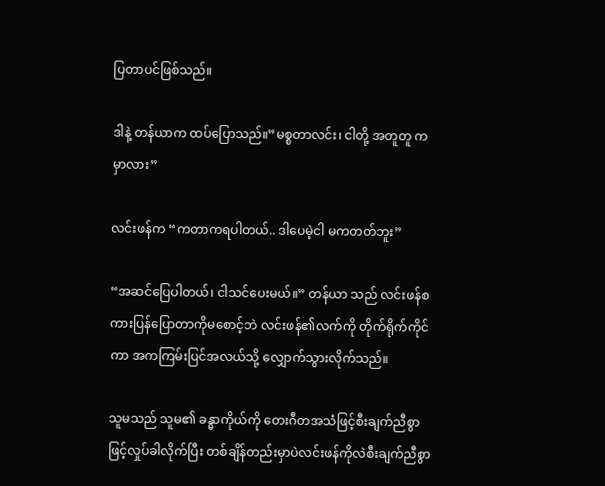ပြတာပင်ဖြစ်သည်။

ဒါနဲ့ တန်ယာက ထပ်ပြောသည်။”မစ္စတာလင်း၊ ငါတို့ အတူတူ ကမှာလား”

လင်းဖန်က “ကတာကရပါတယ်.. ဒါပေမဲ့ငါ မကတတ်ဘူး”

“အဆင်ပြေပါတယ်၊ ငါသင်ပေးမယ်။” တန်ယာ သည် လင်းဖန်စကားပြန်ပြောတာကိုမစောင့်ဘဲ လင်းဖန်၏လက်ကို တိုက်ရိုက်ကိုင်ကာ အကကြမ်းပြင်အလယ်သို့ လျှောက်သွားလိုက်သည်။

သူမသည် သူမ၏ ခန္ဓာကိုယ်ကို တေးဂီတအသံဖြင့်စီးချက်ညီစွာဖြင့်လှုပ်ခါလိုက်ပြီး တစ်ချိန်တည်းမှာပဲလင်းဖန်ကိုလဲစီးချက်ညီစွာ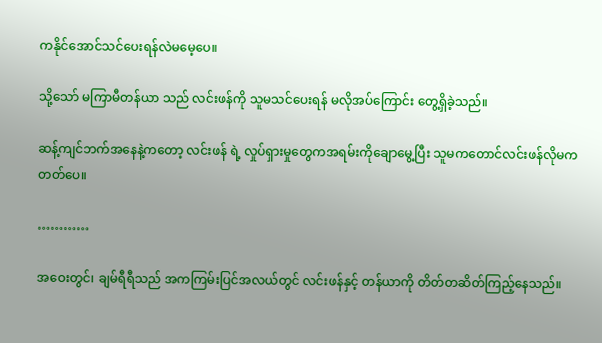ကနိုင်အောင်သင်ပေးရန်လဲမမေ့ပေ။

သို့သော် မကြာမီတန်ယာ သည် လင်းဖန်ကို သူမသင်ပေးရန် မလိုအပ်ကြောင်း တွေ့ရှိခဲ့သည်။

ဆန့်ကျင်ဘက်အနေနဲ့ကတော့ လင်းဖန် ရဲ့ လှုပ်ရှားမှုတွေကအရမ်းကိုချောမွေ့ပြီး သူမကတောင်လင်းဖန်လိုမကတတ်ပေ။

…………

အဝေးတွင်၊ ချမ်ရီရီသည် အကကြမ်းပြင်အလယ်တွင် လင်းဖန်နှင့် တန်ယာကို တိတ်တဆိတ်ကြည့်နေသည်။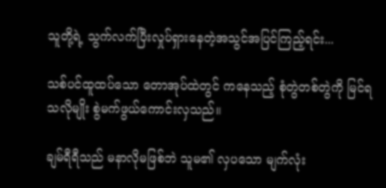သူတို့ရဲ့ သွက်လက်ပြီးလှုပ်ရှားနေတဲ့အသွင်အပြင်ကြည့်ရင်း...

သစ်ပင်ထူထပ်သော တောအုပ်ထဲတွင် ကနေသည့် စုံတွဲတစ်တွဲကို မြင်ရသလိုမျိုး စွဲမက်ဖွယ်ကောင်းလှသည်။

ချမ်ရီရီသည် မနာလိုမဖြစ်ဘဲ သူမ၏ လှပသော မျက်လုံး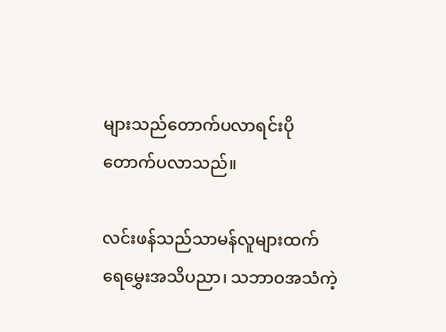များသည်တောက်ပလာရင်းပိုတောက်ပလာသည်။

လင်းဖန်သည်သာမန်လူများထက် ရေမွှေးအသိပညာ၊ သဘာဝအသံကဲ့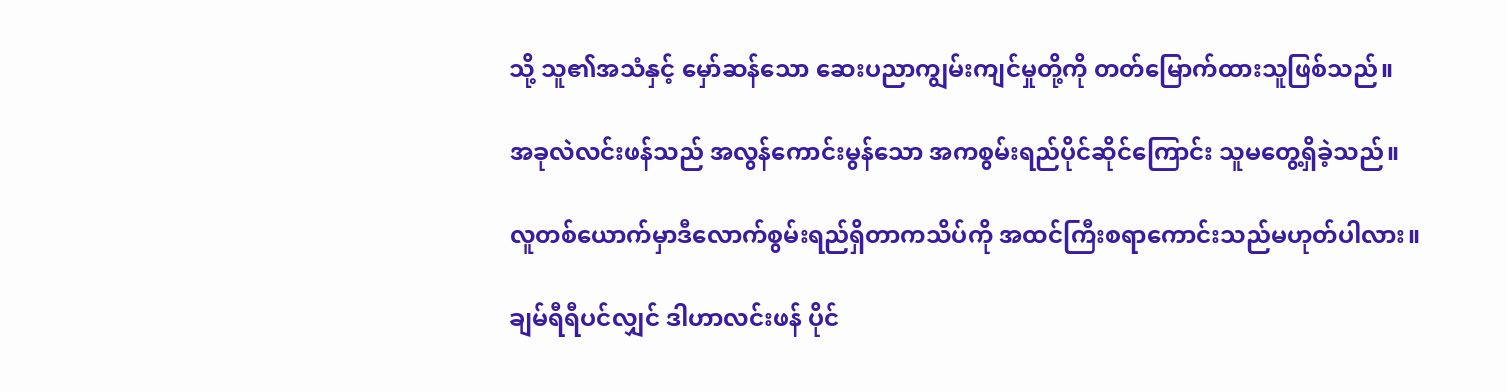သို့ သူ၏အသံနှင့် မှော်ဆန်သော ဆေးပညာကျွမ်းကျင်မှုတို့ကို တတ်မြောက်ထားသူဖြစ်သည်။

အခုလဲလင်းဖန်သည် အလွန်ကောင်းမွန်သော အကစွမ်းရည်ပိုင်ဆိုင်ကြောင်း သူမတွေ့ရှိခဲ့သည်။

လူတစ်ယောက်မှာဒီလောက်စွမ်းရည်ရှိတာကသိပ်ကို အထင်ကြီးစရာကောင်းသည်မဟုတ်ပါလား။

ချမ်ရီရီပင်လျှင် ဒါဟာလင်းဖန် ပိုင်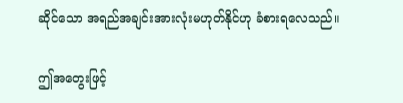ဆိုင်သော အရည်အချင်းအားလုံးမဟုတ်နိုင်ဟု ခံစားရလေသည်။

ဤအတွေးဖြင့်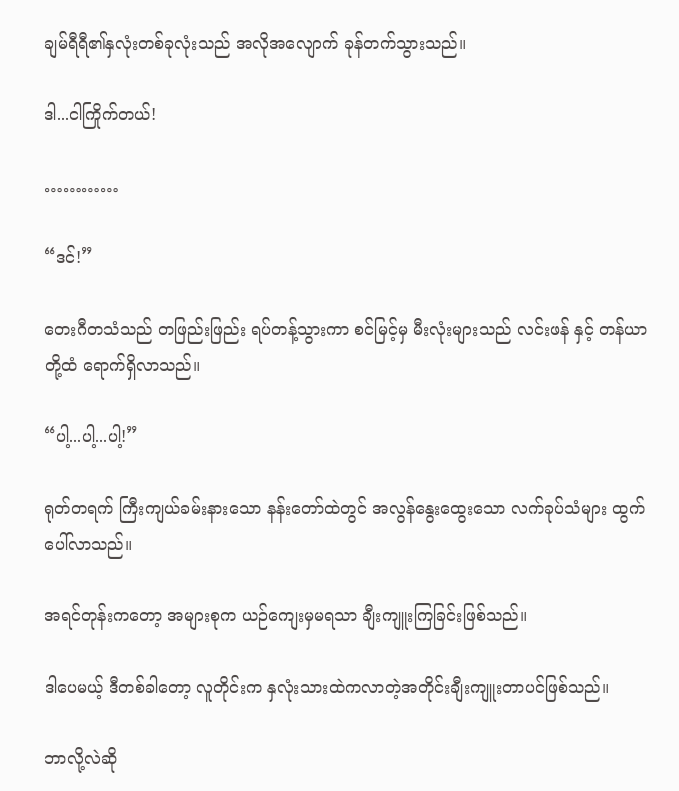ချမ်ရီရီ၏နှလုံးတစ်ခုလုံးသည် အလိုအလျောက် ခုန်တက်သွားသည်။

ဒါ...ငါကြိုက်တယ်!

…………

“ဒင်!”

တေးဂီတသံသည် တဖြည်းဖြည်း ရပ်တန့်သွားကာ စင်မြင့်မှ မီးလုံးများသည် လင်းဖန် နှင့် တန်ယာတို့ထံ ရောက်ရှိလာသည်။

“ပါ့...ပါ့...ပါ့!”

ရုတ်တရက် ကြီးကျယ်ခမ်းနားသော နန်းတော်ထဲတွင် အလွန်နွေးထွေးသော လက်ခုပ်သံများ ထွက်ပေါ်လာသည်။

အရင်တုန်းကတော့ အများစုက ယဉ်ကျေးမှမရသာ ချီးကျူးကြခြင်းဖြစ်သည်။

ဒါပေမယ့် ဒီတစ်ခါတော့ လူတိုင်းက နှလုံးသားထဲကလာတဲ့အတိုင်းချီးကျူးတာပင်ဖြစ်သည်။

ဘာလို့လဲဆို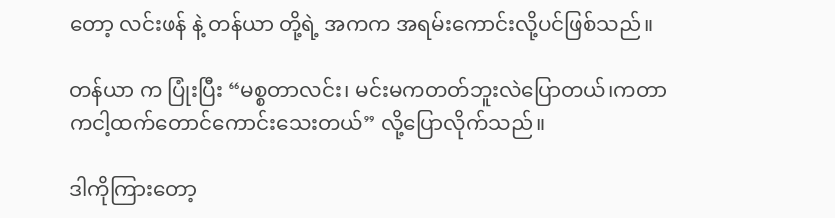တော့ လင်းဖန် နဲ့ တန်ယာ တို့ရဲ့ အကက အရမ်းကောင်းလို့ပင်ဖြစ်သည်။

တန်ယာ က ပြုံးပြီး “မစ္စတာလင်း၊ မင်းမကတတ်ဘူးလဲပြောတယ်၊ကတာကငါ့ထက်တောင်ကောင်းသေးတယ်” လို့ပြောလိုက်သည်။

ဒါကိုကြားတော့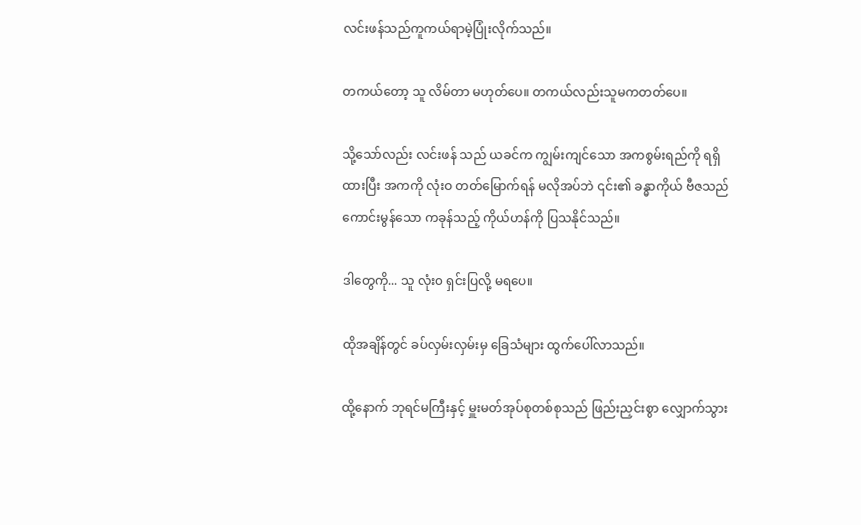လင်းဖန်သည်ကူကယ်ရာမဲ့ပြုံးလိုက်သည်။

တကယ်တော့ သူ လိမ်တာ မဟုတ်ပေ။ တကယ်လည်းသူမကတတ်ပေ။

သို့သော်လည်း လင်းဖန် သည် ယခင်က ကျွမ်းကျင်သော အကစွမ်းရည်ကို ရရှိထားပြီး အကကို လုံးဝ တတ်မြောက်ရန် မလိုအပ်ဘဲ ၎င်း၏ ခန္ဓာကိုယ် ဗီဇသည် ကောင်းမွန်သော ကခုန်သည့် ကိုယ်ဟန်ကို ပြသနိုင်သည်။

ဒါတွေကို... သူ လုံး၀ ရှင်းပြလို့ မရပေ။

ထိုအချိန်တွင် ခပ်လှမ်းလှမ်းမှ ခြေသံများ ထွက်ပေါ်လာသည်။

ထို့နောက် ဘုရင်မကြီးနှင့် မှူးမတ်အုပ်စုတစ်စုသည် ဖြည်းညှင်းစွာ လျှောက်သွား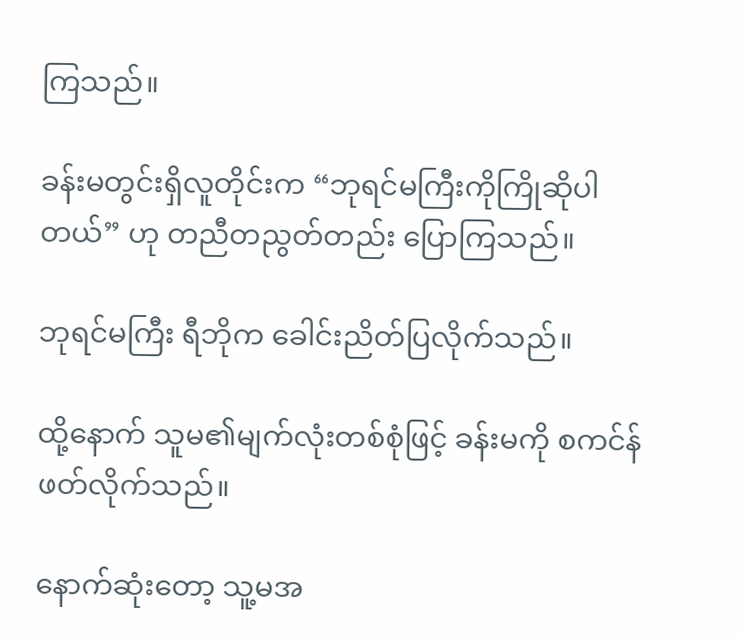ကြသည်။

ခန်းမတွင်းရှိလူတိုင်းက “ဘုရင်မကြီးကိုကြိုဆိုပါတယ်” ဟု တညီတညွတ်တည်း ပြောကြသည်။

ဘုရင်မကြီး ရီဘိုက ခေါင်းညိတ်ပြလိုက်သည်။

ထို့နောက် သူမ၏မျက်လုံးတစ်စုံဖြင့် ခန်းမကို စကင်န်ဖတ်လိုက်သည်။

နောက်ဆုံးတော့ သူ့မအ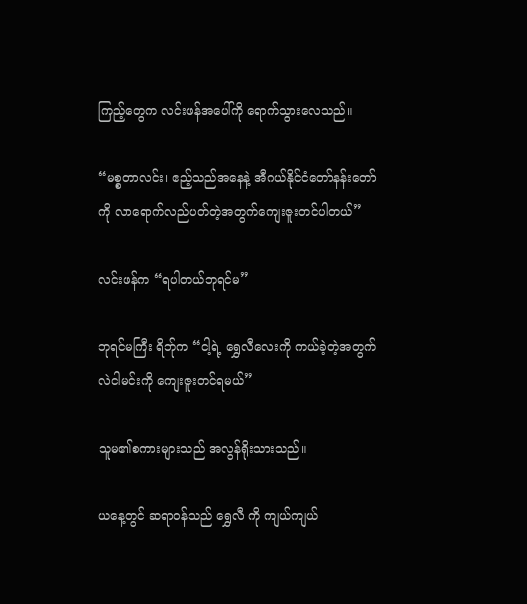ကြည့်တွေက လင်းဖန်အပေါ်ကို ရောက်သွားလေသည်။

“မစ္စတာလင်း၊ ဧည့်သည်အနေနဲ့ အီဂယ်နိုင်ငံတော်နန်းတော်ကို လာရောက်လည်ပတ်တဲ့အတွက်ကျေးဇူးတင်ပါတယ်”

လင်းဖန်က “ရပါတယ်ဘုရင်မ”

ဘုရင်မကြီး ရိဘ်ုက “ငါ့ရဲ့ ရွှေလီလေးကို ကယ်ခဲ့တဲ့အတွက်လဲငါမင်းကို ကျေးဇူးတင်ရမယ်”

သူမ၏စကားများသည် အလွန်ရိုးသားသည်။

ယနေ့တွင် ဆရာဝန်သည် ရွှေလီ ကို ကျယ်ကျယ်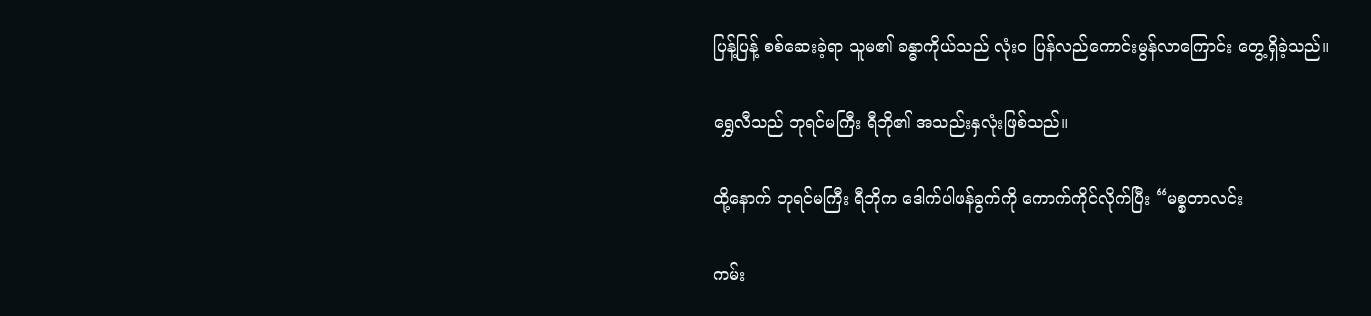ပြန့်ပြန့် စစ်ဆေးခဲ့ရာ သူမ၏ ခန္ဓာကိုယ်သည် လုံးဝ ပြန်လည်ကောင်းမွန်လာကြောင်း တွေ့ရှိခဲ့သည်။

ရွှေလီသည် ဘုရင်မကြီး ရီဘို၏ အသည်းနှလုံးဖြစ်သည်။

ထို့နောက် ဘုရင်မကြီး ရီဘိုက ဒေါက်ပါဖန်ခွက်ကို ကောက်ကိုင်လိုက်ပြီး “မစ္စတာလင်း

ကမ်း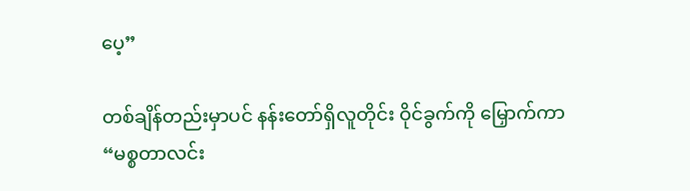ပေ့”

တစ်ချိန်တည်းမှာပင် နန်းတော်ရှိလူတိုင်း ဝိုင်ခွက်ကို မြှောက်ကာ “မစ္စတာလင်း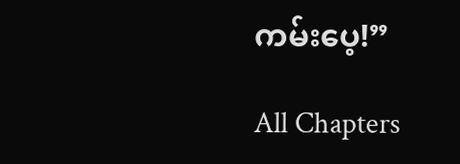ကမ်းပေ့!”

All Chapters